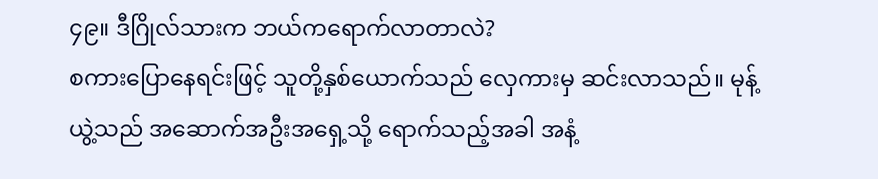၄၉။ ဒီဂြိုလ်သားက ဘယ်ကရောက်လာတာလဲ?
စကားပြောနေရင်းဖြင့် သူတို့နှစ်ယောက်သည် လှေကားမှ ဆင်းလာသည်။ မုန့်ယွဲ့သည် အဆောက်အဦးအရှေ့သို့ ရောက်သည့်အခါ အနံ့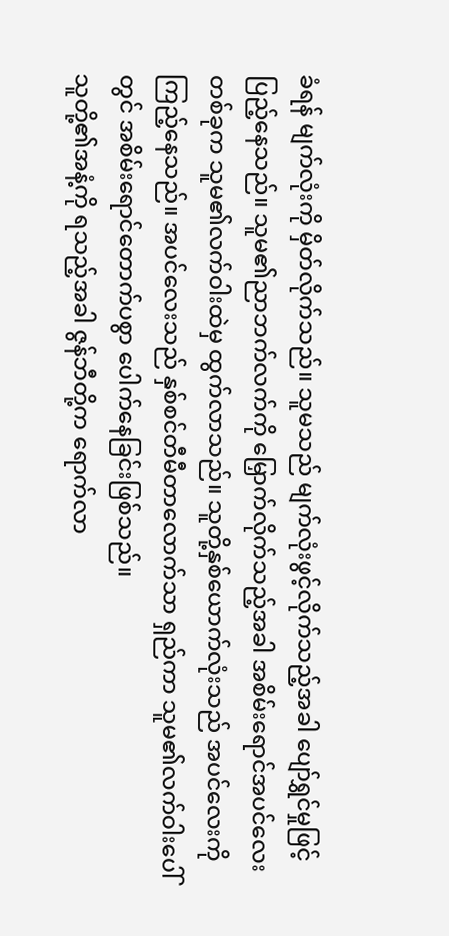ခံရန် မျက်လုံးကို မှိတ်လိုက်သည်။ သူမသည် မျက်လုံးဖွင့်လိုက်သည့်အခါ ပျော်ရွှင်မှုဖြင့် ပြည့်နေသည်။ သူမ၏ညာဘက်လက်ကို မြှောက်လိုက်သည့်အခါ အစိမ်းရောင်အပင်လေးတစ်ခုက သူမ၏လက်ဝါးထဲမှ ထွက်လာသည်။ သူတို့နှစ်ယောက်လုံးသည် အပင်လေးကို ကြည့်နေသည်။ အပင်လေးသည် နှစ်စင်တီမီတာလောက်သာ ရှည်ကာ သူမ၏လက်ဝါးပေါ်တွင် အစိမ်းရောင်တောက်ပစွာ ပေါက်နေခြင်းဖြစ်သည်။
သူတို့၏အနံ့ကို ရသည့်အခါ ဇွန်ဘီတို့က ရောက်လာ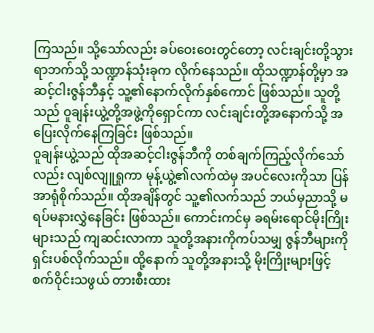ကြသည်။ သို့သော်လည်း ခပ်ဝေးဝေးတွင်တော့ လင်းချင်းတို့သွားရာဘက်သို့ သဏ္ဍာန်သုံးခုက လိုက်နေသည်။ ထိုသဏ္ဍာန်တို့မှာ အဆင့်ငါးဇွန်ဘီနှင့် သူ့၏နောက်လိုက်နှစ်ကောင် ဖြစ်သည်။ သူတို့သည် ဝူချန်းယွဲ့တို့အဖွဲ့ကိုရှောင်ကာ လင်းချင်းတို့အနောက်သို့ အပြေးလိုက်နေကြခြင်း ဖြစ်သည်။
ဝူချန်းယွဲ့သည် ထိုအဆင့်ငါးဇွန်ဘီကို တစ်ချက်ကြည့်လိုက်သော်လည်း လျစ်လျူရှုကာ မုန့်ယွဲ့၏လက်ထဲမှ အပင်လေးကိုသာ ပြန်အာရုံစိုက်သည်။ ထိုအချိန်တွင် သူ့၏လက်သည် ဘယ်မှညာသို့ မရပ်မနားလွှဲနေခြင်း ဖြစ်သည်။ ကောင်းကင်မှ ခရမ်းရောင်မိုးကြိုးများသည် ကျဆင်းလာကာ သူတို့အနားကိုကပ်သမျှ ဇွန်ဘီများကို ရှင်းပစ်လိုက်သည်။ ထို့နောက် သူတို့အနားသို့ မိုးကြိုးများဖြင့် စက်ဝိုင်းသဖွယ် တားစီးထား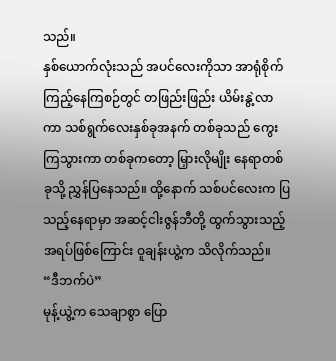သည်။
နှစ်ယောက်လုံးသည် အပင်လေးကိုသာ အာရုံစိုက်ကြည့်နေကြစဉ်တွင် တဖြည်းဖြည်း ယိမ်းနွဲ့လာကာ သစ်ရွက်လေးနှစ်ခုအနက် တစ်ခုသည် ကွေးကြသွားကာ တစ်ခုကတော့ မြှားလိုမျိုး နေရာတစ်ခုသို့ ညွှန်ပြနေသည်။ ထို့နောက် သစ်ပင်လေးက ပြသည့်နေရာမှာ အဆင့်ငါးဇွန်ဘီတို့ ထွက်သွားသည့် အရပ်ဖြစ်ကြောင်း ဝူချန်းယွဲ့က သိလိုက်သည်။
“ဒီဘက်ပဲ”
မုန့်ယွဲ့က သေချာစွာ ပြော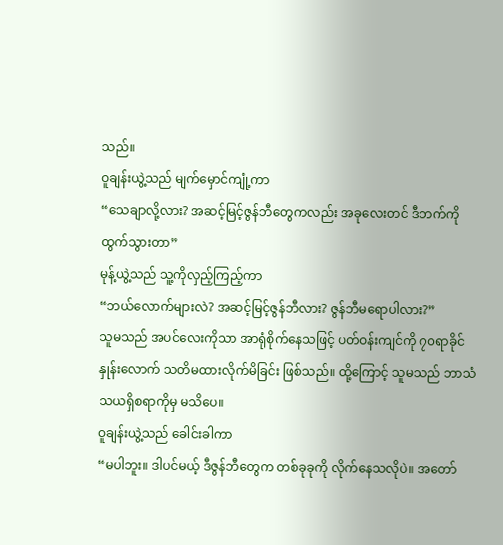သည်။
ဝူချန်းယွဲ့သည် မျက်မှောင်ကျုံ့ကာ
“သေချာလို့လား? အဆင့်မြင့်ဇွန်ဘီတွေကလည်း အခုလေးတင် ဒီဘက်ကို ထွက်သွားတာ”
မုန့်ယွဲ့သည် သူ့ကိုလှည့်ကြည့်ကာ
“ဘယ်လောက်များလဲ? အဆင့်မြင့်ဇွန်ဘီလား? ဇွန်ဘီမရောပါလား?”
သူမသည် အပင်လေးကိုသာ အာရုံစိုက်နေသဖြင့် ပတ်ဝန်းကျင်ကို ၇၀ရာခိုင်နှုန်းလောက် သတိမထားလိုက်မိခြင်း ဖြစ်သည်။ ထို့ကြောင့် သူမသည် ဘာသံသယရှိစရာကိုမှ မသိပေ။
ဝူချန်းယွဲ့သည် ခေါင်းခါကာ
“မပါဘူး။ ဒါပင်မယ့် ဒီဇွန်ဘီတွေက တစ်ခုခုကို လိုက်နေသလိုပဲ။ အတော်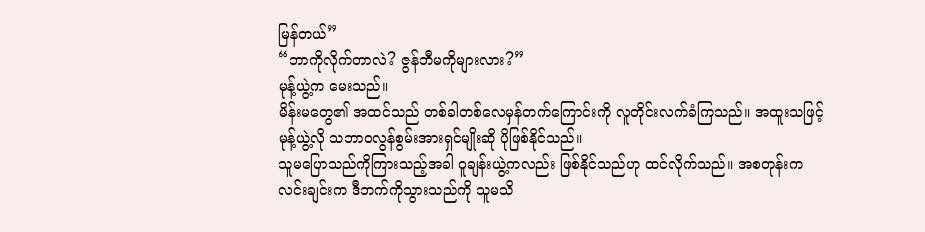မြန်တယ်”
“ဘာကိုလိုက်တာလဲ? ဇွန်ဘီမကိုများလား?”
မုန့်ယွဲ့က မေးသည်။
မိန်းမတွေ၏ အထင်သည် တစ်ခါတစ်လေမှန်တက်ကြောင်းကို လူတိုင်းလက်ခံကြသည်။ အထူးသဖြင့် မုန့်ယွဲ့လို သဘာဝလွန်စွမ်းအားရှင်မျိုးဆို ပိုဖြစ်နိုင်သည်။
သူမပြောသည်ကိုကြားသည့်အခါ ဝူချန်းယွဲ့ကလည်း ဖြစ်နိုင်သည်ဟု ထင်လိုက်သည်။ အစတုန်းက လင်းချင်းက ဒီဘက်ကိုသွားသည်ကို သူမသိ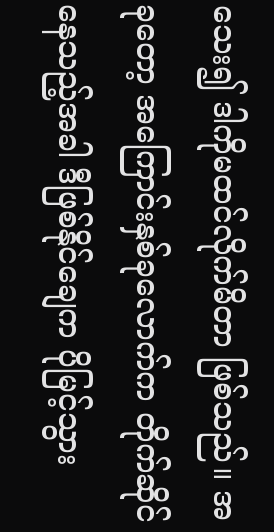သေး၍ ဒါကိုမထင်လိုက်မိတာ ဖြစ်သည်။ အခုတော့ အကြောင်းနှစ်ခုလောက်က တိုက်ဆိုင်နေသည့်အခါ ဒီဖြစ်နိုင်ချေက ပိုမြင့်သွား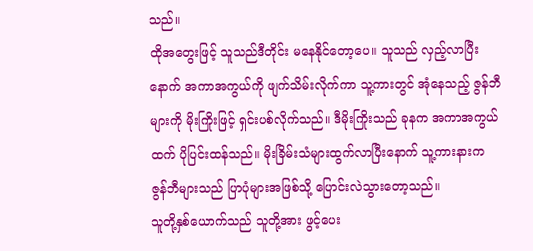သည်။
ထိုအတွေးဖြင့် သူသည်ဒီတိုင်း မနေနိုင်တော့ပေ။ သူသည် လှည့်လာပြီးနောက် အကာအကွယ်ကို ဖျက်သိမ်းလိုက်ကာ သူ့ကားတွင် အုံနေသည့် ဇွန်ဘီများကို မိုးကြိုးဖြင့် ရှင်းပစ်လိုက်သည်။ ဒီမိုးကြိုးသည် ခုနက အကာအကွယ်ထက် ပိုပြင်းထန်သည်။ မိုးခြိမ်းသံများထွက်လာပြီးနောက် သူ့ကားနားက ဇွန်ဘီများသည် ပြာပုံများအဖြစ်သို့ ပြောင်းလဲသွားတော့သည်။
သူတို့နှစ်ယောက်သည် သူတို့အား ဖွင့်ပေး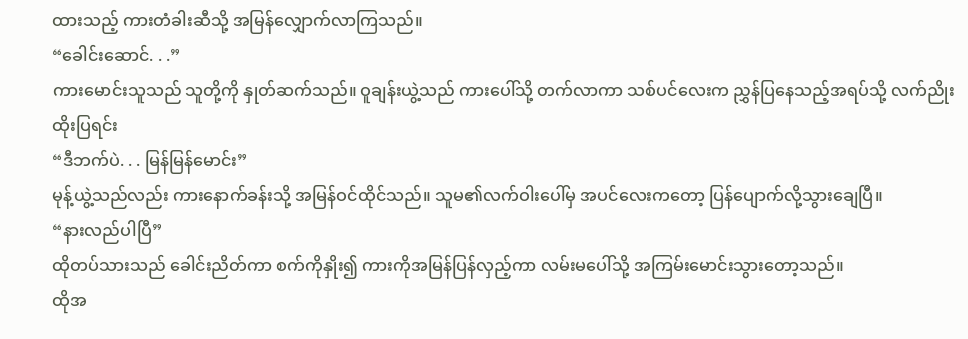ထားသည့် ကားတံခါးဆီသို့ အမြန်လျှောက်လာကြသည်။
“ခေါင်းဆောင်. . .”
ကားမောင်းသူသည် သူတို့ကို နှုတ်ဆက်သည်။ ဝူချန်းယွဲ့သည် ကားပေါ်သို့ တက်လာကာ သစ်ပင်လေးက ညွှန်ပြနေသည့်အရပ်သို့ လက်ညိုးထိုးပြရင်း
“ဒီဘက်ပဲ. . . မြန်မြန်မောင်း”
မုန့်ယွဲ့သည်လည်း ကားနောက်ခန်းသို့ အမြန်ဝင်ထိုင်သည်။ သူမ၏လက်ဝါးပေါ်မှ အပင်လေးကတော့ ပြန်ပျောက်လို့သွားချေပြီ။
“နားလည်ပါပြီ”
ထိုတပ်သားသည် ခေါင်းညိတ်ကာ စက်ကိုနှိုး၍ ကားကိုအမြန်ပြန်လှည့်ကာ လမ်းမပေါ်သို့ အကြမ်းမောင်းသွားတော့သည်။
ထိုအ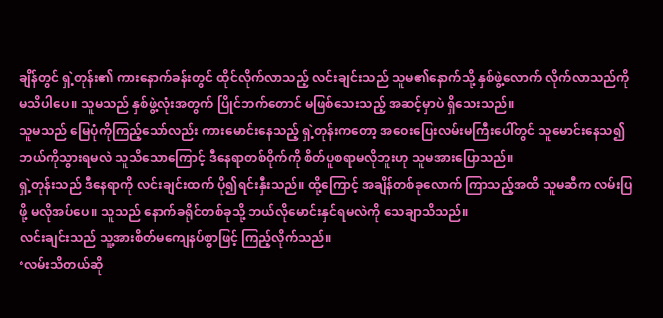ချိန်တွင် ရှဲ့တုန်း၏ ကားနောက်ခန်းတွင် ထိုင်လိုက်လာသည့် လင်းချင်းသည် သူမ၏နောက်သို့ နှစ်ဖွဲ့လောက် လိုက်လာသည်ကို မသိပါပေ။ သူမသည် နှစ်ဖွဲ့လုံးအတွက် ပြိုင်ဘက်တောင် မဖြစ်သေးသည့် အဆင့်မှာပဲ ရှိသေးသည်။
သူမသည် မြေပုံကိုကြည့်သော်လည်း ကားမောင်းနေသည့် ရှဲ့တုန်းကတော့ အဝေးပြေးလမ်းမကြီးပေါ်တွင် သူမောင်းနေသ၍ ဘယ်ကိုသွားရမလဲ သူသိသောကြောင့် ဒီနေရာတစ်ဝိုက်ကို စိတ်ပူစရာမလိုဘူးဟု သူမအားပြောသည်။
ရှဲ့တုန်းသည် ဒီနေရာကို လင်းချင်းထက် ပို၍ရင်းနှီးသည်။ ထို့ကြောင့် အချိန်တစ်ခုလောက် ကြာသည့်အထိ သူမဆီက လမ်းပြဖို့ မလိုအပ်ပေ။ သူသည် နောက်ခရိုင်တစ်ခုသို့ ဘယ်လိုမောင်းနှင်ရမလဲကို သေချာသိသည်။
လင်းချင်းသည် သူ့အားစိတ်မကျေနပ်စွာဖြင့် ကြည့်လိုက်သည်။
‘လမ်းသိတယ်ဆို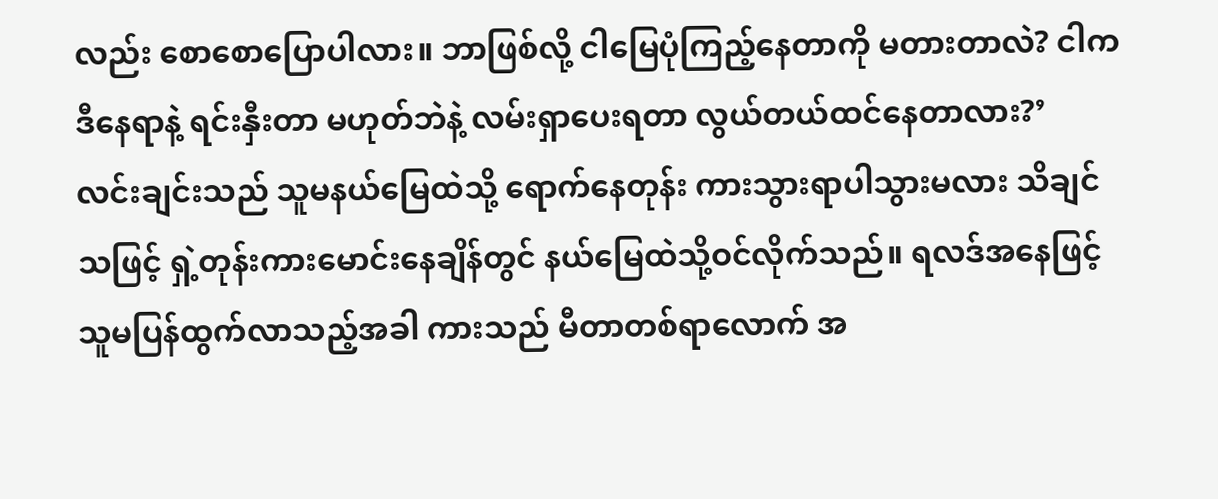လည်း စောစောပြောပါလား။ ဘာဖြစ်လို့ ငါမြေပုံကြည့်နေတာကို မတားတာလဲ? ငါကဒီနေရာနဲ့ ရင်းနှီးတာ မဟုတ်ဘဲနဲ့ လမ်းရှာပေးရတာ လွယ်တယ်ထင်နေတာလား?’
လင်းချင်းသည် သူမနယ်မြေထဲသို့ ရောက်နေတုန်း ကားသွားရာပါသွားမလား သိချင်သဖြင့် ရှဲ့တုန်းကားမောင်းနေချိန်တွင် နယ်မြေထဲသို့ဝင်လိုက်သည်။ ရလဒ်အနေဖြင့် သူမပြန်ထွက်လာသည့်အခါ ကားသည် မီတာတစ်ရာလောက် အ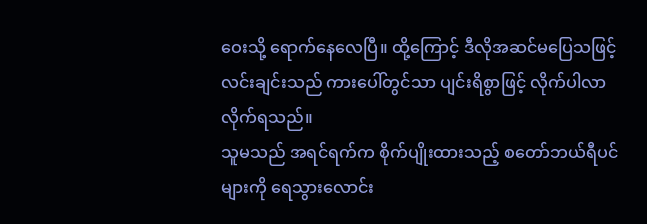ဝေးသို့ ရောက်နေလေပြီ။ ထို့ကြောင့် ဒီလိုအဆင်မပြေသဖြင့် လင်းချင်းသည် ကားပေါ်တွင်သာ ပျင်းရိစွာဖြင့် လိုက်ပါလာလိုက်ရသည်။
သူမသည် အရင်ရက်က စိုက်ပျိုးထားသည့် စတော်ဘယ်ရီပင်များကို ရေသွားလောင်း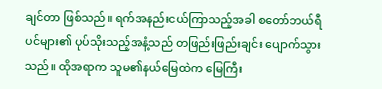ချင်တာ ဖြစ်သည်။ ရက်အနည်းငယ်ကြာသည့်အခါ စတော်ဘယ်ရီပင်များ၏ ပုပ်သိုးသည့်အနံ့သည် တဖြည်းဖြည်းချင်း ပျောက်သွားသည်။ ထိုအရာက သူမ၏နယ်မြေထဲက မြေကြီး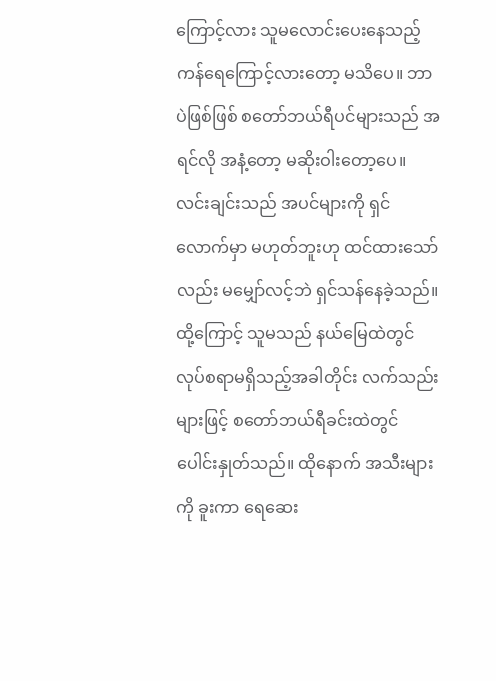ကြောင့်လား သူမလောင်းပေးနေသည့် ကန်ရေကြောင့်လားတော့ မသိပေ။ ဘာပဲဖြစ်ဖြစ် စတော်ဘယ်ရီပင်များသည် အရင်လို အနံ့တော့ မဆိုးဝါးတော့ပေ။
လင်းချင်းသည် အပင်များကို ရှင်လောက်မှာ မဟုတ်ဘူးဟု ထင်ထားသော်လည်း မမျှော်လင့်ဘဲ ရှင်သန်နေခဲ့သည်။ ထို့ကြောင့် သူမသည် နယ်မြေထဲတွင် လုပ်စရာမရှိသည့်အခါတိုင်း လက်သည်းများဖြင့် စတော်ဘယ်ရီခင်းထဲတွင် ပေါင်းနှုတ်သည်။ ထိုနောက် အသီးများကို ခူးကာ ရေဆေး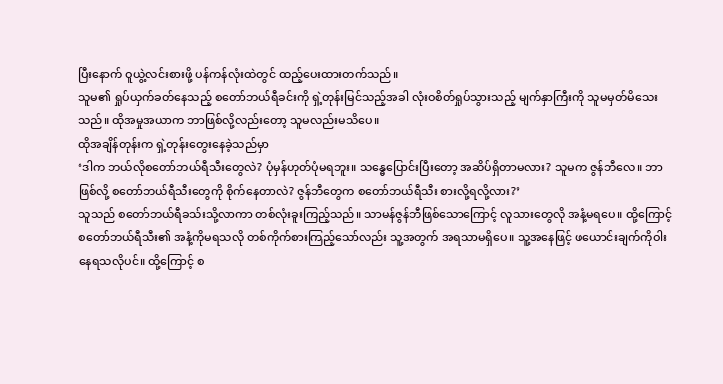ပြီးနောက် ဝူယွဲ့လင်းစားဖို့ ပန်ကန်လုံးထဲတွင် ထည့်ပေးထားတက်သည်။
သူမ၏ ရှုပ်ယှက်ခတ်နေသည့် စတော်ဘယ်ရီခင်းကို ရှဲ့တုန်းမြင်သည့်အခါ လုံးဝစိတ်ရှုပ်သွားသည့် မျက်နှာကြီးကို သူမမှတ်မိသေးသည်။ ထိုအမှုအယာက ဘာဖြစ်လို့လည်းတော့ သူမလည်းမသိပေ။
ထိုအချိန်တုန်းက ရှဲ့တုန်းတွေးနေခဲ့သည်မှာ
‘ဒါက ဘယ်လိုစတော်ဘယ်ရီသီးတွေလဲ? ပုံမှန်ဟုတ်ပုံမရဘူး။ သန္ဓေပြောင်းပြီးတော့ အဆိပ်ရှိတာမလား? သူမက ဇွန်ဘီလေ။ ဘာဖြစ်လို့ စတော်ဘယ်ရီသီးတွေကို စိုက်နေတာလဲ? ဇွန်ဘီတွေက စတော်ဘယ်ရီသီး စားလို့ရလို့လား?’
သူသည် စတော်ဘယ်ရီခသ်းသို့လာကာ တစ်လုံးခူးကြည့်သည်။ သာမန်ဇွန်ဘီဖြစ်သောကြောင့် လူသားတွေလို အနံ့မရပေ။ ထို့ကြောင့် စတော်ဘယ်ရီသီး၏ အနံ့ကိုမရသလို တစ်ကိုက်စားကြည့်သော်လည်း သူ့အတွက် အရသာမရှိပေ။ သူ့အနေဖြင့် ဖယောင်းချက်ကိုဝါးနေရသလိုပင်။ ထို့ကြောင့် စ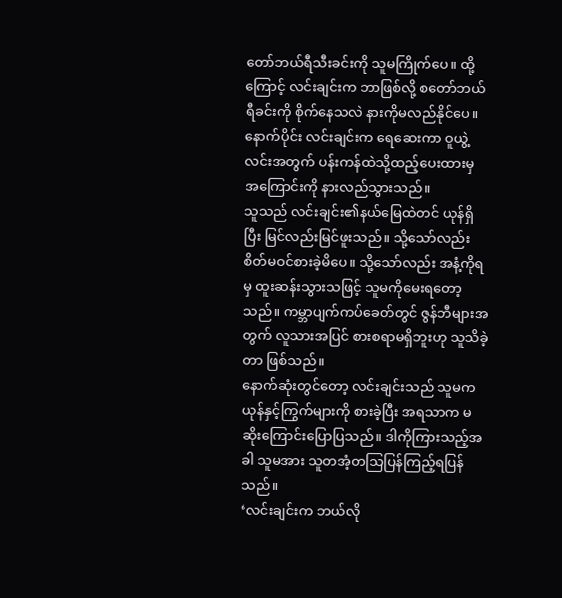တော်ဘယ်ရီသီးခင်းကို သူမကြိုက်ပေ။ ထို့ကြောင့် လင်းချင်းက ဘာဖြစ်လို့ စတော်ဘယ်ရီခင်းကို စိုက်နေသလဲ နားကိုမလည်နိုင်ပေ။ နောက်ပိုင်း လင်းချင်းက ရေဆေးကာ ဝူယွဲ့လင်းအတွက် ပန်းကန်ထဲသို့ထည့်ပေးထားမှ အကြောင်းကို နားလည်သွားသည်။
သူသည် လင်းချင်း၏နယ်မြေထဲတင် ယုန်ရှိပြီး မြင်လည်းမြင်ဖူးသည်။ သို့သော်လည်း စိတ်မဝင်စားခဲ့မိပေ။ သို့သော်လည်း အနံ့ကိုရမှ ထူးဆန်းသွားသဖြင့် သူမကိုမေးရတော့သည်။ ကမ္ဘာပျက်ကပ်ခေတ်တွင် ဇွန်ဘီများအတွက် လူသားအပြင် စားစရာမရှိဘူးဟု သူသိခဲ့တာ ဖြစ်သည်။
နောက်ဆုံးတွင်တော့ လင်းချင်းသည် သူမက ယုန်နှင့်ကြွက်များကို စားခဲ့ပြီး အရသာက မဆိုးကြောင်းပြောပြသည်။ ဒါကိုကြားသည့်အခါ သူမအား သူတအံ့တသြပြန်ကြည့်ရပြန်သည်။
‘လင်းချင်းက ဘယ်လို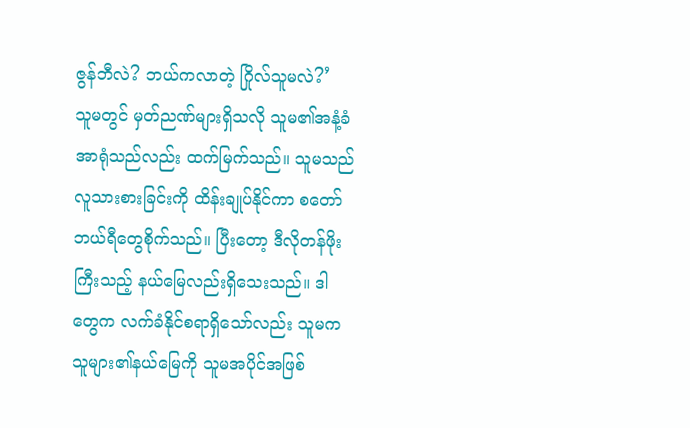ဇွန်ဘီလဲ? ဘယ်ကလာတဲ့ ဂြိုလ်သူမလဲ?’
သူမတွင် မှတ်ညဏ်များရှိသလို သူမ၏အနံ့ခံအာရုံသည်လည်း ထက်မြက်သည်။ သူမသည် လူသားစားခြင်းကို ထိန်းချုပ်နိုင်ကာ စတော်ဘယ်ရီတွေစိုက်သည်။ ပြီးတော့ ဒီလိုတန်ဖိုးကြီးသည့် နယ်မြေလည်းရှိသေးသည်။ ဒါတွေက လက်ခံနိုင်စရာရှိသော်လည်း သူမက သူများ၏နယ်မြေကို သူမအပိုင်အဖြစ်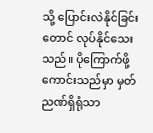သို့ ပြောင်းလဲနိုင်ခြင်းတောင် လုပ်နိုင်သေးသည်။ ပိုကြောက်ဖို့ကောင်းသည်မှာ မှတ်ညဏ်ရှိရုံသာ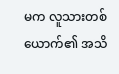မက လူသားတစ်ယောက်၏ အသိ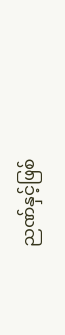ညဏ်နှင့်ဖြစ်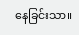နေခြင်းသာ။